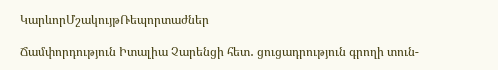ԿարևորՄշակույթՌեպորտաժներ

Ճամփորդություն Իտալիա Չարենցի հետ․ ցուցադրություն գրողի տուն-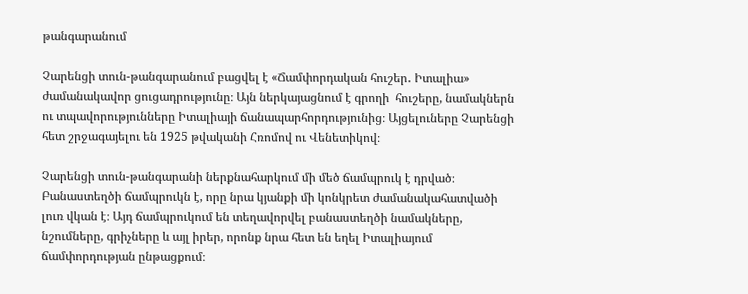թանգարանում

Չարենցի տուն-թանգարանում բացվել է «Ճամփորդական հուշեր․ Իտալիա» ժամանակավոր ցուցադրությունը։ Այն ներկայացնում է գրողի  հուշերը, նամակներն ու տպավորությունները Իտալիայի ճանապարհորդությունից։ Այցելուները Չարենցի հետ շրջագայելու են 1925 թվականի Հռոմով ու Վենետիկով։

Չարենցի տուն-թանգարանի ներքնահարկում մի մեծ ճամպրուկ է դրված։ Բանաստեղծի ճամպրուկն է, որը նրա կյանքի մի կոնկրետ ժամանակահատվածի լուռ վկան է։ Այդ ճամպրուկում են տեղավորվել բանաստեղծի նամակները, նշումները, գրիչները և այլ իրեր, որոնք նրա հետ են եղել Իտալիայում ճամփորդության ընթացքում։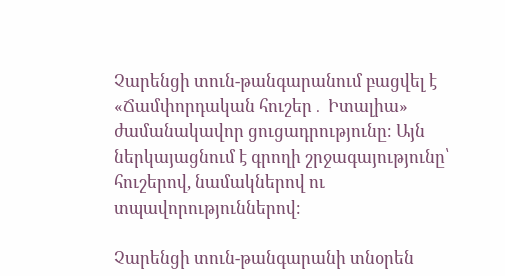Չարենցի տուն-թանգարանում բացվել է «Ճամփորդական հուշեր․ Իտալիա» ժամանակավոր ցուցադրությունը։ Այն ներկայացնում է գրողի շրջագայությունը՝ հուշերով, նամակներով ու տպավորություններով։

Չարենցի տուն-թանգարանի տնօրեն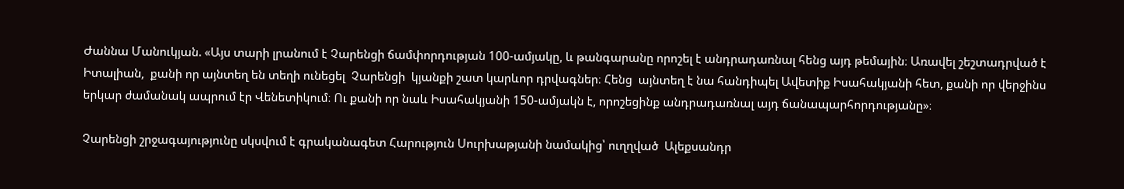Ժաննա Մանուկյան. «Այս տարի լրանում է Չարենցի ճամփորդության 100-ամյակը, և թանգարանը որոշել է անդրադառնալ հենց այդ թեմային։ Առավել շեշտադրված է Իտալիան,  քանի որ այնտեղ են տեղի ունեցել  Չարենցի  կյանքի շատ կարևոր դրվագներ։ Հենց  այնտեղ է նա հանդիպել Ավետիք Իսահակյանի հետ, քանի որ վերջինս երկար ժամանակ ապրում էր Վենետիկում։ Ու քանի որ նաև Իսահակյանի 150-ամյակն է, որոշեցինք անդրադառնալ այդ ճանապարհորդությանը»։

Չարենցի շրջագայությունը սկսվում է գրականագետ Հարություն Սուրխաթյանի նամակից՝ ուղղված  Ալեքսանդր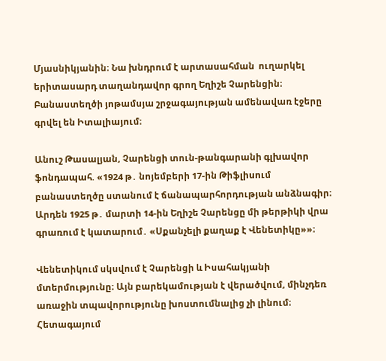Մյասնիկյանին։ Նա խնդրում է արտասահման  ուղարկել երիտասարդ տաղանդավոր գրող Եղիշե Չարենցին։ Բանաստեղծի յոթամսյա շրջագայության ամենավառ էջերը գրվել են Իտալիայում։

Անուշ Թասալյան, Չարենցի տուն-թանգարանի գլխավոր ֆոնդապահ. «1924 թ․ նոյեմբերի 17-ին Թիֆլիսում բանաստեղծը ստանում է ճանապարհորդության անձնագիր։ Արդեն 1925 թ․ մարտի 14-ին Եղիշե Չարենցը մի թերթիկի վրա գրառում է կատարում․ «Սքանչելի քաղաք է Վենետիկը»»։

Վենետիկում սկսվում է Չարենցի և Իսահակյանի մտերմությունը։ Այն բարեկամության է վերածվում, մինչդեռ առաջին տպավորությունը խոստումնալից չի լինում։ Հետագայում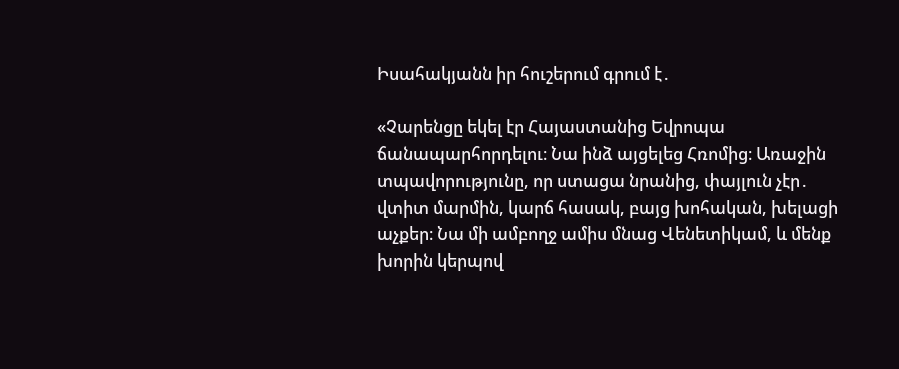Իսահակյանն իր հուշերում գրում է․

«Չարենցը եկել էր Հայաստանից Եվրոպա ճանապարհորդելու։ Նա ինձ այցելեց Հռոմից։ Առաջին տպավորությունը, որ ստացա նրանից, փայլուն չէր․ վտիտ մարմին, կարճ հասակ, բայց խոհական, խելացի աչքեր։ Նա մի ամբողջ ամիս մնաց Վենետիկամ, և մենք խորին կերպով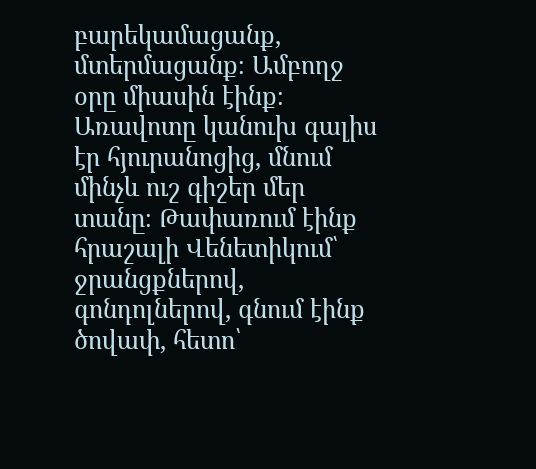բարեկամացանք, մտերմացանք։ Ամբողջ օրը միասին էինք։ Առավոտը կանուխ գալիս էր հյուրանոցից, մնում մինչև ուշ գիշեր մեր տանը։ Թափառում էինք հրաշալի Վենետիկում՝ ջրանցքներով, գոնդոլներով, գնում էինք ծովափ, հետո՝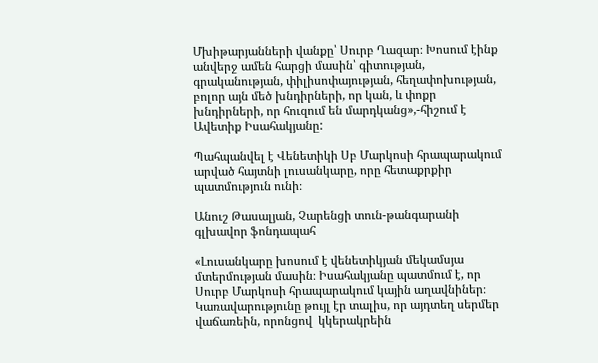Մխիթարյանների վանքը՝ Սուրբ Ղազար։ Խոսում էինք անվերջ ամեն հարցի մասին՝ գիտության, գրականության, փիլիսոփայության, հեղափոխության, բոլոր այն մեծ խնդիրների, որ կան, և փոքր խնդիրների, որ հուզում են մարդկանց»,-հիշում է Ավետիք Իսահակյանը:

Պահպանվել է Վենետիկի Սբ Մարկոսի հրապարակում արված հայտնի լուսանկարը, որը հետաքրքիր պատմություն ունի։

Անուշ Թասալյան, Չարենցի տուն-թանգարանի գլխավոր ֆոնդապահ

«Լուսանկարը խոսում է վենետիկյան մեկամսյա մտերմության մասին։ Իսահակյանը պատմում է, որ Սուրբ Մարկոսի հրապարակում կային աղավնիներ։ Կառավարությունը թույլ էր տալիս, որ այդտեղ սերմեր վաճառեին, որոնցով  կկերակրեին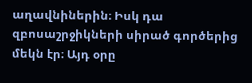աղավնիներին։ Իսկ դա զբոսաշրջիկների սիրած գործերից մեկն էր։ Այդ օրը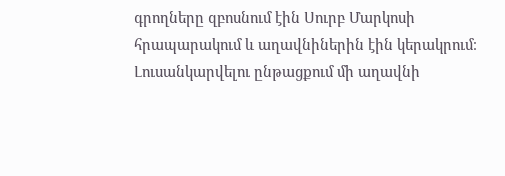գրողները զբոսնում էին Սուրբ Մարկոսի հրապարակում և աղավնիներին էին կերակրում։ Լուսանկարվելու ընթացքում մի աղավնի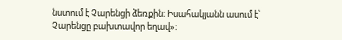նստում է Չարենցի ձեռքին։ Իսահակյանն ասում է՝ Չարենցը բախտավոր եղավ»։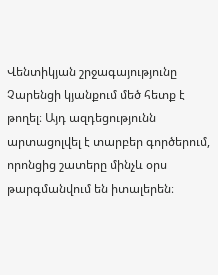Վենտիկյան շրջագայությունը Չարենցի կյանքում մեծ հետք է թողել։ Այդ ազդեցությունն արտացոլվել է տարբեր գործերում, որոնցից շատերը մինչև օրս թարգմանվում են իտալերեն։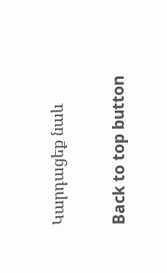Կարդացեք նաև

Back to top button